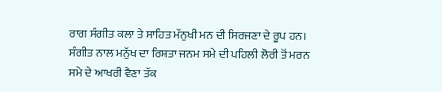ਰਾਗ ਸੰਗੀਤ ਕਲਾ ਤੇ ਸਾਹਿਤ ਮੱਨੁਖੀ ਮਨ ਦੀ ਸਿਰਜਣਾ ਦੇ ਰੂਪ ਹਨ।
ਸੰਗੀਤ ਨਾਲ ਮਨੁੱਖ ਦਾ ਰਿਸ਼ਤਾ ਜਨਮ ਸਮੇ ਦੀ ਪਹਿਲੀ ਲੋਰੀ ਤੋਂ ਮਰਨ ਸਮੇ ਦੇ ਆਖਰੀ ਵੈਣਾ ਤੱਕ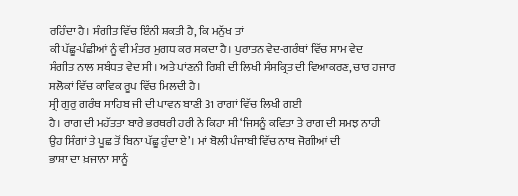ਰਹਿੰਦਾ ਹੈ। ਸੰਗੀਤ ਵਿੱਚ ਇੰਨੀ ਸ਼ਕਤੀ ਹੈ, ਕਿ ਮਨੁੱਖ ਤਾਂ
ਕੀ ਪੱਛੂ-ਪੰਛੀਆਂ ਨੂੰ ਵੀ ਮੰਤਰ ਮੁਗਧ ਕਰ ਸਕਦਾ ਹੈ। ਪੁਰਾਤਨ ਵੇਦ-ਗਰੰਥਾਂ ਵਿੱਚ ਸਾਮ ਵੇਦ
ਸੰਗੀਤ ਨਾਲ ਸਬੰਧਤ ਵੇਦ ਸੀ। ਅਤੇ ਪਾਂਣਨੀ ਰਿਸ਼ੀ ਦੀ ਲਿਖੀ ਸੰਸਕ੍ਰਿਤ ਦੀ ਵਿਆਕਰਣ, ਚਾਰ ਹਜਾਰ
ਸਲੋਕਾਂ ਵਿੱਚ ਕਾਵਿਕ ਰੂਪ ਵਿੱਚ ਮਿਲਦੀ ਹੈ।
ਸ੍ਰੀ ਗੁਰੁ ਗਰੰਥ ਸਾਹਿਬ ਜੀ ਦੀ ਪਾਵਨ ਬਾਣੀ 31 ਰਾਗਾਂ ਵਿੱਚ ਲਿਖੀ ਗਈ
ਹੈ। ਰਾਗ ਦੀ ਮਹੱਤਤਾ ਬਾਰੇ ਭਰਥਰੀ ਹਰੀ ਨੇ ਕਿਹਾ ਸੀ ‘ਜਿਸਨੂੰ ਕਵਿਤਾ ਤੇ ਰਾਗ ਦੀ ਸਮਝ ਨਾਹੀ
ਉਹ ਸਿੰਗਾਂ ਤੇ ਪੂਛ ਤੋਂ ਬਿਨਾ ਪੱਛੂ ਹੁੰਦਾ ਏ’। ਮਾਂ ਬੋਲੀ ਪੰਜਾਬੀ ਵਿੱਚ ਨਾਥ ਜੋਗੀਆਂ ਦੀ
ਭਾਸ਼ਾ ਦਾ ਖ਼ਜਾਨਾ ਸਾਨੂੰ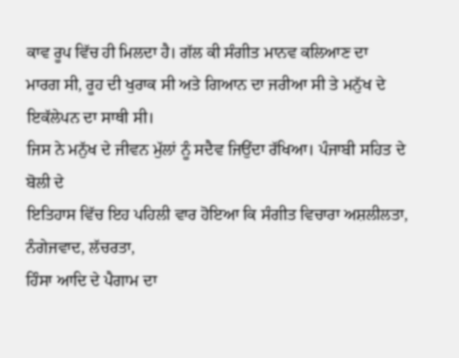ਕਾਵ ਰੂਪ ਵਿੱਚ ਹੀ ਮਿਲਦਾ ਹੈ। ਗੱਲ ਕੀ ਸੰਗੀਤ ਮਾਨਵ ਕਲਿਆਣ ਦਾ
ਮਾਰਗ ਸੀ, ਰੂਹ ਦੀ ਖੁਰਾਕ ਸੀ ਅਤੇ ਗਿਆਨ ਦਾ ਜਰੀਆ ਸੀ ਤੇ ਮਨੁੱਖ ਦੇ ਇਕੱਲੇਪਨ ਦਾ ਸਾਥੀ ਸੀ।
ਜਿਸ ਨੇ ਮਨੁੱਖ ਦੇ ਜੀਵਨ ਮੁੱਲਾਂ ਨੂੰ ਸਦੈਵ ਜਿਉਂਦਾ ਰੱਖਿਆ। ਪੰਜਾਬੀ ਸਹਿਤ ਦੇ ਬੋਲੀ ਦੇ
ਇਤਿਹਾਸ ਵਿੱਚ ਇਹ ਪਹਿਲੀ ਵਾਰ ਹੋਇਆ ਕਿ ਸੰਗੀਤ ਵਿਚਾਰਾ ਅਸ਼ਲੀਲਤਾ, ਨੰਗੇਜਵਾਦ, ਲੱਚਰਤਾ,
ਹਿੰਸਾ ਆਦਿ ਦੇ ਪੈਗਾਮ ਦਾ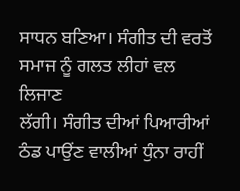ਸਾਧਨ ਬਣਿਆ। ਸੰਗੀਤ ਦੀ ਵਰਤੋਂ ਸਮਾਜ ਨੂੰ ਗਲਤ ਲੀਹਾਂ ਵਲ ਲਿਜਾਣ
ਲੱਗੀ। ਸੰਗੀਤ ਦੀਆਂ ਪਿਆਰੀਆਂ ਠੰਡ ਪਾਉਂਣ ਵਾਲੀਆਂ ਧੁੰਨਾ ਰਾਹੀਂ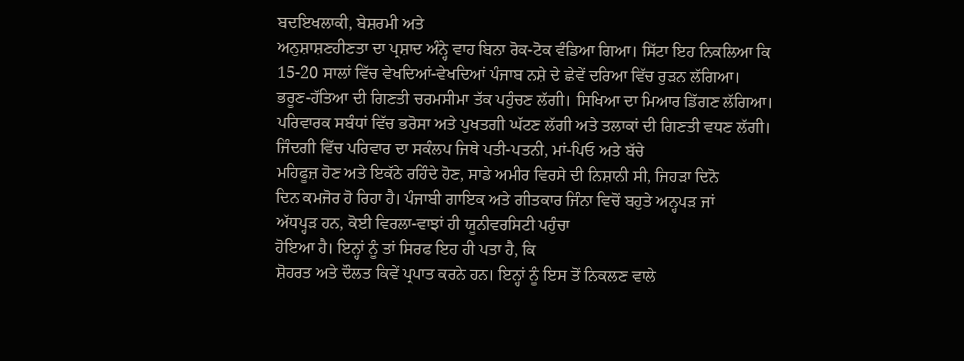ਬਦਇਖਲਾਕੀ, ਬੇਸ਼ਰਮੀ ਅਤੇ
ਅਨੁਸ਼ਾਸ਼ਣਹੀਣਤਾ ਦਾ ਪ੍ਰਸ਼ਾਦ ਅੰਨ੍ਹੇ ਵਾਹ ਬਿਨਾ ਰੋਕ-ਟੋਕ ਵੰਡਿਆ ਗਿਆ। ਸਿੱਟਾ ਇਹ ਨਿਕਲਿਆ ਕਿ
15-20 ਸਾਲਾਂ ਵਿੱਚ ਵੇਖਦਿਆਂ-ਵੇਖਦਿਆਂ ਪੰਜਾਬ ਨਸ਼ੇ ਦੇ ਛੇਵੇਂ ਦਰਿਆ ਵਿੱਚ ਰੁੜਨ ਲੱਗਿਆ।
ਭਰੂਣ-ਹੱਤਿਆ ਦੀ ਗਿਣਤੀ ਚਰਮਸੀਮਾ ਤੱਕ ਪਹੁੰਚਣ ਲੱਗੀ। ਸਿਖਿਆ ਦਾ ਮਿਆਰ ਡਿੱਗਣ ਲੱਗਿਆ।
ਪਰਿਵਾਰਕ ਸਬੰਧਾਂ ਵਿੱਚ ਭਰੋਸਾ ਅਤੇ ਪੁਖਤਗੀ ਘੱਟਣ ਲੱਗੀ ਅਤੇ ਤਲਾਕਾਂ ਦੀ ਗਿਣਤੀ ਵਧਣ ਲੱਗੀ।
ਜਿੰਦਗੀ ਵਿੱਚ ਪਰਿਵਾਰ ਦਾ ਸਕੰਲਪ ਜਿਥੇ ਪਤੀ-ਪਤਨੀ, ਮਾਂ-ਪਿਓ ਅਤੇ ਬੱਚੇ
ਮਹਿਫੂਜ਼ ਹੋਣ ਅਤੇ ਇਕੱਠੇ ਰਹਿੰਦੇ ਹੋਣ, ਸਾਡੇ ਅਮੀਰ ਵਿਰਸੇ ਦੀ ਨਿਸ਼ਾਨੀ ਸੀ, ਜਿਹੜਾ ਦਿਨੋ
ਦਿਨ ਕਮਜੋਰ ਹੋ ਰਿਹਾ ਹੈ। ਪੰਜਾਬੀ ਗਾਇਕ ਅਤੇ ਗੀਤਕਾਰ ਜਿੰਨਾ ਵਿਚੋਂ ਬਹੁਤੇ ਅਨ੍ਹਪੜ ਜਾਂ
ਅੱਧਪ੍ਹੜ ਹਨ, ਕੋਈ ਵਿਰਲਾ-ਵਾਝਾਂ ਹੀ ਯੂਨੀਵਰਸਿਟੀ ਪਹੁੰਚਾ
ਹੋਇਆ ਹੈ। ਇਨ੍ਹਾਂ ਨੂੰ ਤਾਂ ਸਿਰਫ ਇਹ ਹੀ ਪਤਾ ਹੈ, ਕਿ
ਸ਼ੋਹਰਤ ਅਤੇ ਦੌਲਤ ਕਿਵੇਂ ਪ੍ਰਪਾਤ ਕਰਨੇ ਹਨ। ਇਨ੍ਹਾਂ ਨੂੰ ਇਸ ਤੋਂ ਨਿਕਲਣ ਵਾਲੇ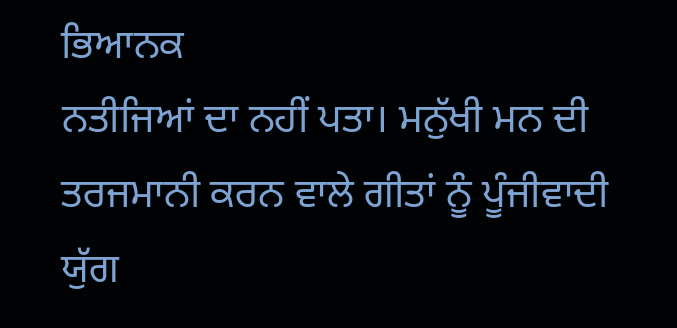ਭਿਆਨਕ
ਨਤੀਜਿਆਂ ਦਾ ਨਹੀਂ ਪਤਾ। ਮਨੁੱਖੀ ਮਨ ਦੀ ਤਰਜਮਾਨੀ ਕਰਨ ਵਾਲੇ ਗੀਤਾਂ ਨੂੰ ਪੂੰਜੀਵਾਦੀ ਯੁੱਗ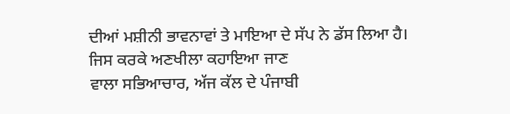ਦੀਆਂ ਮਸ਼ੀਨੀ ਭਾਵਨਾਵਾਂ ਤੇ ਮਾਇਆ ਦੇ ਸੱਪ ਨੇ ਡੱਸ ਲਿਆ ਹੈ। ਜਿਸ ਕਰਕੇ ਅਣਖੀਲਾ ਕਹਾਇਆ ਜਾਣ
ਵਾਲਾ ਸਭਿਆਚਾਰ, ਅੱਜ ਕੱਲ ਦੇ ਪੰਜਾਬੀ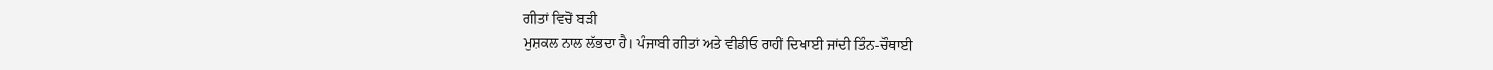ਗੀਤਾਂ ਵਿਚੋਂ ਬੜੀ
ਮੁਸ਼ਕਲ ਨਾਲ ਲੱਭਦਾ ਹੈ। ਪੰਜਾਬੀ ਗੀਤਾਂ ਅਤੇ ਵੀਡੀਓ ਰਾਹੀਂ ਦਿਖਾਈ ਜਾਂਦੀ ਤਿੰਨ-ਚੌਥਾਈ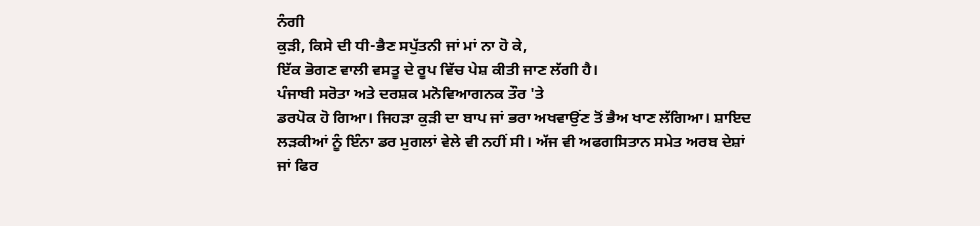ਨੰਗੀ
ਕੁੜੀ, ਕਿਸੇ ਦੀ ਧੀ-ਭੈਣ ਸਪੁੱਤਨੀ ਜਾਂ ਮਾਂ ਨਾ ਹੋ ਕੇ,
ਇੱਕ ਭੋਗਣ ਵਾਲੀ ਵਸਤੂ ਦੇ ਰੂਪ ਵਿੱਚ ਪੇਸ਼ ਕੀਤੀ ਜਾਣ ਲੱਗੀ ਹੈ।
ਪੰਜਾਬੀ ਸਰੋਤਾ ਅਤੇ ਦਰਸ਼ਕ ਮਨੋਵਿਆਗਨਕ ਤੌਰ 'ਤੇ
ਡਰਪੋਕ ਹੋ ਗਿਆ। ਜਿਹੜਾ ਕੁੜੀ ਦਾ ਬਾਪ ਜਾਂ ਭਰਾ ਅਖਵਾਉਂਣ ਤੋਂ ਭੈਅ ਖਾਣ ਲੱਗਿਆ। ਸ਼ਾਇਦ
ਲੜਕੀਆਂ ਨੂੰ ਇੰਨਾ ਡਰ ਮੁਗਲਾਂ ਵੇਲੇ ਵੀ ਨਹੀਂ ਸੀ। ਅੱਜ ਵੀ ਅਫਗਸਿਤਾਨ ਸਮੇਤ ਅਰਬ ਦੇਸ਼ਾਂ
ਜਾਂ ਫਿਰ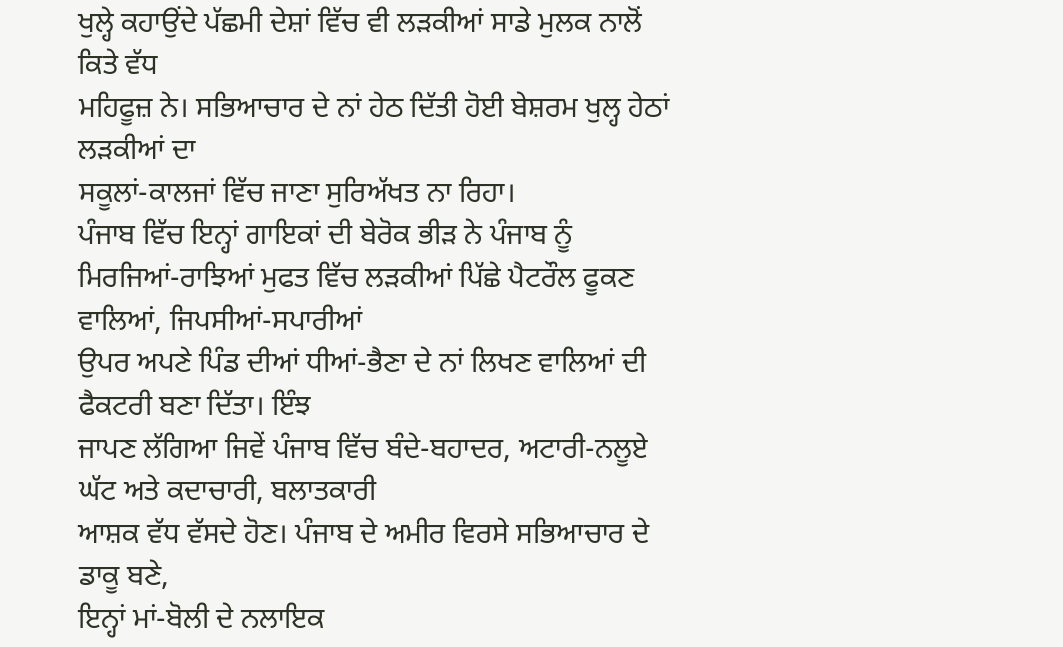ਖੁਲ੍ਹੇ ਕਹਾਉਂਦੇ ਪੱਛਮੀ ਦੇਸ਼ਾਂ ਵਿੱਚ ਵੀ ਲੜਕੀਆਂ ਸਾਡੇ ਮੁਲਕ ਨਾਲੋਂ ਕਿਤੇ ਵੱਧ
ਮਹਿਫੂਜ਼ ਨੇ। ਸਭਿਆਚਾਰ ਦੇ ਨਾਂ ਹੇਠ ਦਿੱਤੀ ਹੋਈ ਬੇਸ਼ਰਮ ਖੁਲ੍ਹ ਹੇਠਾਂ ਲੜਕੀਆਂ ਦਾ
ਸਕੂਲਾਂ-ਕਾਲਜਾਂ ਵਿੱਚ ਜਾਣਾ ਸੁਰਿਅੱਖਤ ਨਾ ਰਿਹਾ।
ਪੰਜਾਬ ਵਿੱਚ ਇਨ੍ਹਾਂ ਗਾਇਕਾਂ ਦੀ ਬੇਰੋਕ ਭੀੜ ਨੇ ਪੰਜਾਬ ਨੂੰ
ਮਿਰਜਿਆਂ-ਰਾਝਿਆਂ ਮੁਫਤ ਵਿੱਚ ਲੜਕੀਆਂ ਪਿੱਛੇ ਪੈਟਰੌਲ ਫੂਕਣ ਵਾਲਿਆਂ, ਜਿਪਸੀਆਂ-ਸਪਾਰੀਆਂ
ਉਪਰ ਅਪਣੇ ਪਿੰਡ ਦੀਆਂ ਧੀਆਂ-ਭੈਣਾ ਦੇ ਨਾਂ ਲਿਖਣ ਵਾਲਿਆਂ ਦੀ ਫੈਕਟਰੀ ਬਣਾ ਦਿੱਤਾ। ਇੰਝ
ਜਾਪਣ ਲੱਗਿਆ ਜਿਵੇਂ ਪੰਜਾਬ ਵਿੱਚ ਬੰਦੇ-ਬਹਾਦਰ, ਅਟਾਰੀ-ਨਲੂਏ ਘੱਟ ਅਤੇ ਕਦਾਚਾਰੀ, ਬਲਾਤਕਾਰੀ
ਆਸ਼ਕ ਵੱਧ ਵੱਸਦੇ ਹੋਣ। ਪੰਜਾਬ ਦੇ ਅਮੀਰ ਵਿਰਸੇ ਸਭਿਆਚਾਰ ਦੇ ਡਾਕੂ ਬਣੇ,
ਇਨ੍ਹਾਂ ਮਾਂ-ਬੋਲੀ ਦੇ ਨਲਾਇਕ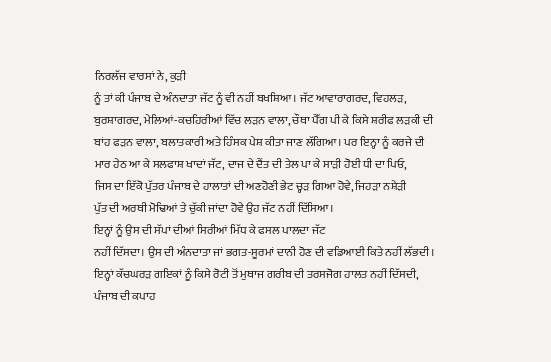ਨਿਰਲੱਜ ਵਾਰਸਾਂ ਨੇ, ਕੁੜੀ
ਨੂੰ ਤਾਂ ਕੀ ਪੰਜਾਬ ਦੇ ਅੰਨਦਾਤਾ ਜੱਟ ਨੂੰ ਵੀ ਨਹੀਂ ਬਖਸ਼ਿਆ। ਜੱਟ ਆਵਾਰਾਗਰਦ, ਵਿਹਲੜ,
ਬੁਰਸ਼ਾਗਰਦ, ਮੇਲਿਆਂ-ਕਚਹਿਰੀਆਂ ਵਿੱਚ ਲੜਨ ਵਾਲਾ, ਚੌਥਾ ਪੈੱਗ ਪੀ ਕੇ ਕਿਸੇ ਸ਼ਰੀਫ ਲੜਕੀ ਦੀ
ਬਾਂਹ ਫੜਨ ਵਾਲਾ, ਬਲਾਤਕਾਰੀ ਅਤੇ ਹਿੰਸਕ ਪੇਸ਼ ਕੀਤਾ ਜਾਣ ਲੱਗਿਆ। ਪਰ ਇਨ੍ਹਾ ਨੂੰ ਕਰਜੇ ਦੀ
ਮਾਰ ਹੇਠ ਆ ਕੇ ਸਲਫਾਸ਼ ਖਾਦਾਂ ਜੱਟ, ਦਾਜ ਦੇ ਦੈਂਤ ਦੀ ਤੇਲ ਪਾ ਕੇ ਸਾੜੀ ਹੋਈ ਧੀ ਦਾ ਪਿਓ,
ਜਿਸ ਦਾ ਇੱਕੋ ਪੁੱਤਰ ਪੰਜਾਬ ਦੇ ਹਾਲਾਤਾਂ ਦੀ ਅਣਹੋਣੀ ਭੇਟ ਚ੍ਹੜ ਗਿਆ ਹੋਵੇ, ਜਿਹੜਾ ਨਸ਼ੇੜੀ
ਪੁੱਤ ਦੀ ਅਰਥੀ ਮੋਢਿਆਂ ਤੇ ਚੁੱਕੀ ਜਾਂਦਾ ਹੋਵੇ ਉਹ ਜੱਟ ਨਹੀਂ ਦਿੱਸਿਆ।
ਇਨ੍ਹਾਂ ਨੂੰ ਉਸ ਦੀ ਸੱਪਾਂ ਦੀਆਂ ਸਿਰੀਆਂ ਮਿੱਧ ਕੇ ਫਸਲ ਪਾਲਦਾ ਜੱਟ
ਨਹੀਂ ਦਿੱਸਦਾ। ਉਸ ਦੀ ਅੰਨਦਾਤਾ ਜਾਂ ਭਗਤ-ਸੂਰਮਾਂ ਦਾਨੀ ਹੋਣ ਦੀ ਵਡਿਆਈ ਕਿਤੇ ਨਹੀਂ ਲੱਭਦੀ।
ਇਨ੍ਹਾਂ ਕੱਚਘਰੜ ਗਇਕਾਂ ਨੂੰ ਕਿਸੇ ਰੋਟੀ ਤੋਂ ਮੁਥਾਜ ਗਰੀਬ ਦੀ ਤਰਸਜੋਗ ਹਾਲਤ ਨਹੀਂ ਦਿੱਸਦੀ,
ਪੰਜਾਬ ਦੀ ਕਪਾਹ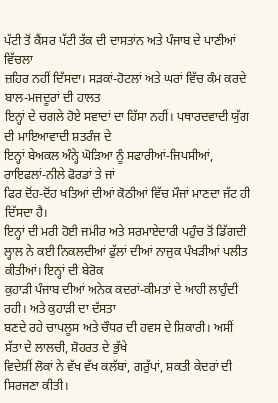ਪੱਟੀ ਤੋਂ ਕੈਂਸਰ ਪੱਟੀ ਤੱਕ ਦੀ ਦਾਸਤਾਂਨ ਅਤੇ ਪੰਜਾਬ ਦੇ ਪਾਣੀਆਂ ਵਿੱਚਲਾ
ਜ਼ਹਿਰ ਨਹੀਂ ਦਿੱਸਦਾ। ਸੜਕਾਂ-ਹੋਟਲਾਂ ਅਤੇ ਘਰਾਂ ਵਿੱਚ ਕੰਮ ਕਰਦੇ ਬਾਲ-ਮਜਦੂਰਾਂ ਦੀ ਹਾਲਤ
ਇਨ੍ਹਾਂ ਦੇ ਚਗਲੇ ਹੋਏ ਸਵਾਦਾਂ ਦਾ ਹਿੱਸਾ ਨਹੀਂ। ਪਥਾਰਦਵਾਦੀ ਯੁੱਗ ਦੀ ਮਾਇਆਵਾਦੀ ਸ਼ਤਰੰਜ ਦੇ
ਇਨ੍ਹਾਂ ਬੇਅਕਲ ਅੰਨ੍ਹੇ ਘੋੜਿਆ ਨੂੰ ਸਫਾਰੀਆਂ-ਜਿਪਸੀਆਂ, ਰਾਇਫਲਾਂ-ਨੀਲੇ ਫੋਰਡਾਂ ਤੇ ਜਾਂ
ਫਿਰ ਦੋਂਹ-ਦੋਂਹ ਖਤਿਆਂ ਦੀਆਂ ਕੋਠੀਆਂ ਵਿੱਚ ਮੌਜਾਂ ਮਾਣਦਾ ਜੱਟ ਹੀ ਦਿੱਸਦਾ ਹੈ।
ਇਨ੍ਹਾਂ ਦੀ ਮਰੀ ਹੋਈ ਜਮੀਰ ਅਤੇ ਸਰਮਾਏਦਾਰੀ ਪਹੁੰਚ ਤੋਂ ਡਿੱਗਦੀ
ਲ੍ਹਾਲ ਨੇ ਕਈ ਨਿਕਲਦੀਆਂ ਫੁੱਲਾਂ ਦੀਆਂ ਨਾਜੁਕ ਪੰਖੜੀਆਂ ਪਲੀਤ ਕੀਤੀਆਂ। ਇਨ੍ਹਾਂ ਦੀ ਬੇਰੋਕ
ਕੁਹਾੜੀ ਪੰਜਾਬ ਦੀਆਂ ਅਨੇਕ ਕਦਰਾਂ-ਕੀਮਤਾਂ ਦੇ ਆਹੀ ਲਾਹੁੰਦੀ ਰਹੀ। ਅਤੇ ਕੁਹਾੜੀ ਦਾ ਦੱਸਤਾ
ਬਣਦੇ ਰਹੇ ਚਾਪਲੂਸ ਅਤੇ ਚੌਧਰ ਦੀ ਹਵਸ ਦੇ ਸ਼ਿਕਾਰੀ। ਅਸੀਂ ਸੱਤਾ ਦੇ ਲਾਲਚੀ, ਸ਼ੋਹਰਤ ਦੇ ਭੁੱਖੇ
ਵਿਦੇਸ਼ੀਂ ਲੋਕਾਂ ਨੇ ਵੱਖ ਵੱਖ ਕਲੱਬਾਂ, ਗਰੁੱਪਾਂ, ਸ਼ਕਤੀ ਕੇਦਰਾਂ ਦੀ ਸਿਰਜਣਾ ਕੀਤੀ।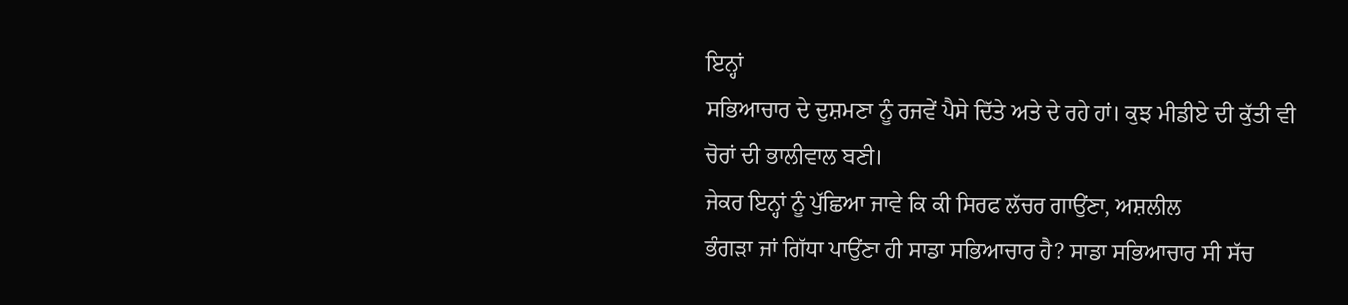ਇਨ੍ਹਾਂ
ਸਭਿਆਚਾਰ ਦੇ ਦੁਸ਼ਮਣਾ ਨੂੰ ਰਜਵੇਂ ਪੈਸੇ ਦਿੱਤੇ ਅਤੇ ਦੇ ਰਹੇ ਹਾਂ। ਕੁਝ ਮੀਡੀਏ ਦੀ ਕੁੱਤੀ ਵੀ
ਚੋਰਾਂ ਦੀ ਭਾਲੀਵਾਲ ਬਣੀ।
ਜੇਕਰ ਇਨ੍ਹਾਂ ਨੂੰ ਪੁੱਛਿਆ ਜਾਵੇ ਕਿ ਕੀ ਸਿਰਫ ਲੱਚਰ ਗਾਉਂਣਾ, ਅਸ਼ਲੀਲ
ਭੰਗੜਾ ਜਾਂ ਗਿੱਧਾ ਪਾਉਂਣਾ ਹੀ ਸਾਡਾ ਸਭਿਆਚਾਰ ਹੈ? ਸਾਡਾ ਸਭਿਆਚਾਰ ਸੀ ਸੱਚ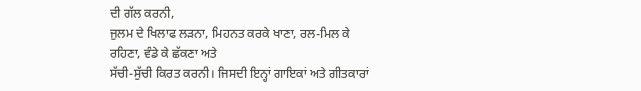ਦੀ ਗੱਲ ਕਰਨੀ,
ਜੁਲਮ ਦੇ ਖਿਲਾਫ ਲੜਨਾ, ਮਿਹਨਤ ਕਰਕੇ ਖਾਣਾ, ਰਲ-ਮਿਲ ਕੇ ਰਹਿਣਾ, ਵੰਡੇ ਕੇ ਛੱਕਣਾ ਅਤੇ
ਸੱਚੀ-ਸੁੱਚੀ ਕਿਰਤ ਕਰਨੀ। ਜਿਸਦੀ ਇਨ੍ਹਾਂ ਗਾਇਕਾਂ ਅਤੇ ਗੀਤਕਾਰਾਂ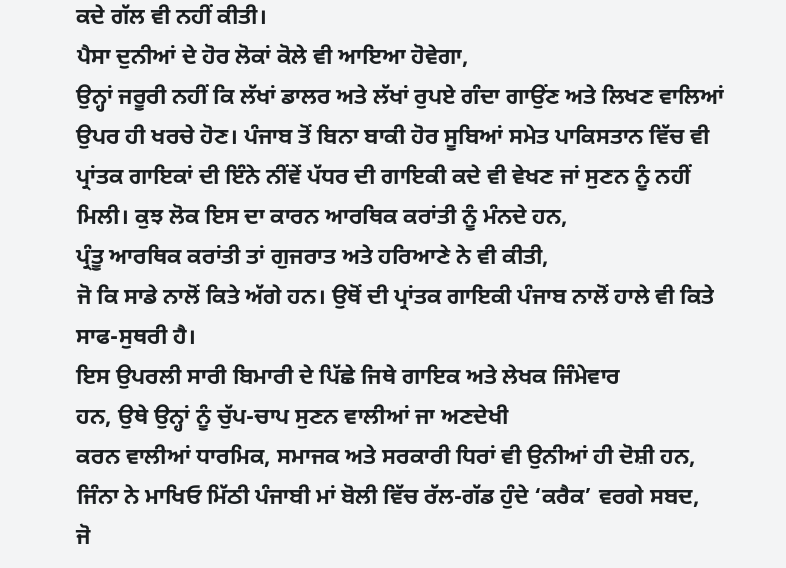ਕਦੇ ਗੱਲ ਵੀ ਨਹੀਂ ਕੀਤੀ।
ਪੈਸਾ ਦੁਨੀਆਂ ਦੇ ਹੋਰ ਲੋਕਾਂ ਕੋਲੇ ਵੀ ਆਇਆ ਹੋਵੇਗਾ,
ਉਨ੍ਹਾਂ ਜਰੂਰੀ ਨਹੀਂ ਕਿ ਲੱਖਾਂ ਡਾਲਰ ਅਤੇ ਲੱਖਾਂ ਰੁਪਏ ਗੰਦਾ ਗਾਉਂਣ ਅਤੇ ਲਿਖਣ ਵਾਲਿਆਂ
ਉਪਰ ਹੀ ਖਰਚੇ ਹੋਣ। ਪੰਜਾਬ ਤੋਂ ਬਿਨਾ ਬਾਕੀ ਹੋਰ ਸੂਬਿਆਂ ਸਮੇਤ ਪਾਕਿਸਤਾਨ ਵਿੱਚ ਵੀ
ਪ੍ਰਾਂਤਕ ਗਾਇਕਾਂ ਦੀ ਇੰਨੇ ਨੀਂਵੇਂ ਪੱਧਰ ਦੀ ਗਾਇਕੀ ਕਦੇ ਵੀ ਵੇਖਣ ਜਾਂ ਸੁਣਨ ਨੂੰ ਨਹੀਂ
ਮਿਲੀ। ਕੁਝ ਲੋਕ ਇਸ ਦਾ ਕਾਰਨ ਆਰਥਿਕ ਕਰਾਂਤੀ ਨੂੰ ਮੰਨਦੇ ਹਨ,
ਪ੍ਰੰਤੂ ਆਰਥਿਕ ਕਰਾਂਤੀ ਤਾਂ ਗੁਜਰਾਤ ਅਤੇ ਹਰਿਆਣੇ ਨੇ ਵੀ ਕੀਤੀ,
ਜੋ ਕਿ ਸਾਡੇ ਨਾਲੋਂ ਕਿਤੇ ਅੱਗੇ ਹਨ। ਉਥੋਂ ਦੀ ਪ੍ਰਾਂਤਕ ਗਾਇਕੀ ਪੰਜਾਬ ਨਾਲੋਂ ਹਾਲੇ ਵੀ ਕਿਤੇ
ਸਾਫ-ਸੁਥਰੀ ਹੈ।
ਇਸ ਉਪਰਲੀ ਸਾਰੀ ਬਿਮਾਰੀ ਦੇ ਪਿੱਛੇ ਜਿਥੇ ਗਾਇਕ ਅਤੇ ਲੇਖਕ ਜਿੰਮੇਵਾਰ
ਹਨ, ਉਥੇ ਉਨ੍ਹਾਂ ਨੂੰ ਚੁੱਪ-ਚਾਪ ਸੁਣਨ ਵਾਲੀਆਂ ਜਾ ਅਣਦੇਖੀ
ਕਰਨ ਵਾਲੀਆਂ ਧਾਰਮਿਕ, ਸਮਾਜਕ ਅਤੇ ਸਰਕਾਰੀ ਧਿਰਾਂ ਵੀ ਉਨੀਆਂ ਹੀ ਦੋਸ਼ੀ ਹਨ,
ਜਿੰਨਾ ਨੇ ਮਾਖਿਓ ਮਿੱਠੀ ਪੰਜਾਬੀ ਮਾਂ ਬੋਲੀ ਵਿੱਚ ਰੱਲ-ਗੱਡ ਹੁੰਦੇ ‘ਕਰੈਕ’ ਵਰਗੇ ਸਬਦ,
ਜੋ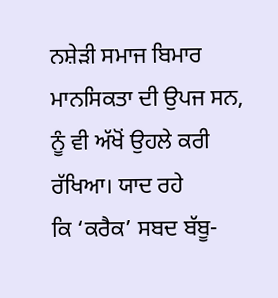ਨਸ਼ੇੜੀ ਸਮਾਜ ਬਿਮਾਰ ਮਾਨਸਿਕਤਾ ਦੀ ਉਪਜ ਸਨ, ਨੂੰ ਵੀ ਅੱਖੋਂ ਉਹਲੇ ਕਰੀ ਰੱਖਿਆ। ਯਾਦ ਰਹੇ
ਕਿ ‘ਕਰੈਕ’ ਸਬਦ ਬੱਬੂ-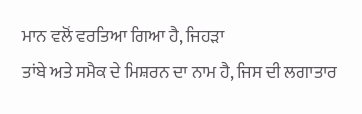ਮਾਨ ਵਲੋਂ ਵਰਤਿਆ ਗਿਆ ਹੈ, ਜਿਹੜਾ
ਤਾਂਬੇ ਅਤੇ ਸਮੈਕ ਦੇ ਮਿਸ਼ਰਨ ਦਾ ਨਾਮ ਹੈ, ਜਿਸ ਦੀ ਲਗਾਤਾਰ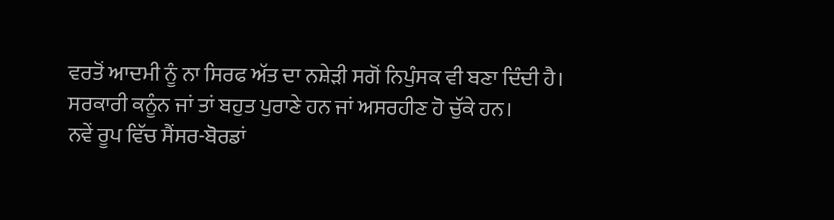ਵਰਤੋਂ ਆਦਮੀ ਨੂੰ ਨਾ ਸਿਰਫ ਅੱਤ ਦਾ ਨਸ਼ੇੜੀ ਸਗੋਂ ਨਿਪੁੰਸਕ ਵੀ ਬਣਾ ਦਿੰਦੀ ਹੈ।
ਸਰਕਾਰੀ ਕਨੂੰਨ ਜਾਂ ਤਾਂ ਬਹੁਤ ਪੁਰਾਣੇ ਹਨ ਜਾਂ ਅਸਰਹੀਣ ਹੋ ਚੁੱਕੇ ਹਨ।
ਨਵੇਂ ਰੂਪ ਵਿੱਚ ਸੈਂਸਰ-ਬੋਰਡਾਂ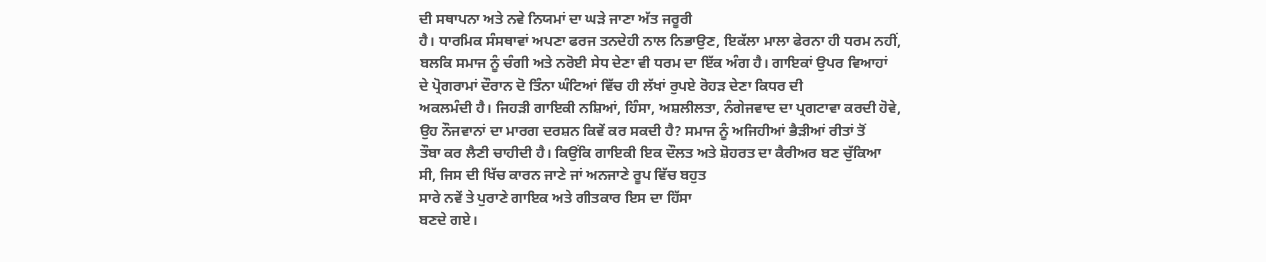ਦੀ ਸਥਾਪਨਾ ਅਤੇ ਨਵੇ ਨਿਯਮਾਂ ਦਾ ਘੜੇ ਜਾਣਾ ਅੱਤ ਜਰੂਰੀ
ਹੈ। ਧਾਰਮਿਕ ਸੰਸਥਾਵਾਂ ਅਪਣਾ ਫਰਜ ਤਨਦੇਹੀ ਨਾਲ ਨਿਭਾਉਣ, ਇਕੱਲਾ ਮਾਲਾ ਫੇਰਨਾ ਹੀ ਧਰਮ ਨਹੀਂ,
ਬਲਕਿ ਸਮਾਜ ਨੂੰ ਚੰਗੀ ਅਤੇ ਨਰੋਈ ਸੇਧ ਦੇਣਾ ਵੀ ਧਰਮ ਦਾ ਇੱਕ ਅੰਗ ਹੈ। ਗਾਇਕਾਂ ਉਪਰ ਵਿਆਹਾਂ
ਦੇ ਪ੍ਰੋਗਰਾਮਾਂ ਦੌਰਾਨ ਦੋ ਤਿੰਨਾ ਘੰਟਿਆਂ ਵਿੱਚ ਹੀ ਲੱਖਾਂ ਰੁਪਏ ਰੋਹੜ ਦੇਣਾ ਕਿਧਰ ਦੀ
ਅਕਲਮੰਦੀ ਹੈ। ਜਿਹੜੀ ਗਾਇਕੀ ਨਸ਼ਿਆਂ, ਹਿੰਸਾ, ਅਸ਼ਲੀਲਤਾ, ਨੰਗੇਜਵਾਦ ਦਾ ਪ੍ਰਗਟਾਵਾ ਕਰਦੀ ਹੋਵੇ,
ਉਹ ਨੌਜਵਾਨਾਂ ਦਾ ਮਾਰਗ ਦਰਸ਼ਨ ਕਿਵੇਂ ਕਰ ਸਕਦੀ ਹੈ? ਸਮਾਜ ਨੂੰ ਅਜਿਹੀਆਂ ਭੈੜੀਆਂ ਰੀਤਾਂ ਤੋਂ
ਤੌਬਾ ਕਰ ਲੈਣੀ ਚਾਹੀਦੀ ਹੈ। ਕਿਉਂਕਿ ਗਾਇਕੀ ਇਕ ਦੌਲਤ ਅਤੇ ਸ਼ੋਹਰਤ ਦਾ ਕੈਰੀਅਰ ਬਣ ਚੁੱਕਿਆ
ਸੀ, ਜਿਸ ਦੀ ਖਿੱਚ ਕਾਰਨ ਜਾਣੇ ਜਾਂ ਅਨਜਾਣੇ ਰੂਪ ਵਿੱਚ ਬਹੁਤ
ਸਾਰੇ ਨਵੇਂ ਤੇ ਪੁਰਾਣੇ ਗਾਇਕ ਅਤੇ ਗੀਤਕਾਰ ਇਸ ਦਾ ਹਿੱਸਾ
ਬਣਦੇ ਗਏ।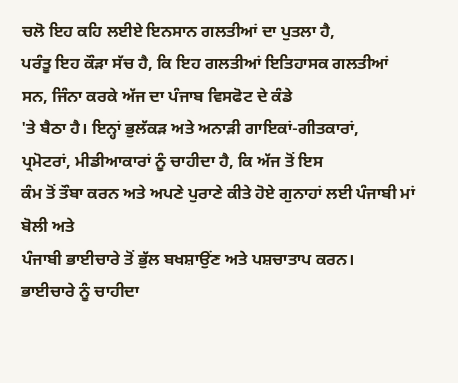ਚਲੋ ਇਹ ਕਹਿ ਲਈਏ ਇਨਸਾਨ ਗਲਤੀਆਂ ਦਾ ਪੁਤਲਾ ਹੈ,
ਪਰੰਤੂ ਇਹ ਕੌੜਾ ਸੱਚ ਹੈ, ਕਿ ਇਹ ਗਲਤੀਆਂ ਇਤਿਹਾਸਕ ਗਲਤੀਆਂ
ਸਨ, ਜਿੰਨਾ ਕਰਕੇ ਅੱਜ ਦਾ ਪੰਜਾਬ ਵਿਸਫੋਟ ਦੇ ਕੰਡੇ
'ਤੇ ਬੈਠਾ ਹੈ। ਇਨ੍ਹਾਂ ਭੁਲੱਕੜ ਅਤੇ ਅਨਾੜੀ ਗਾਇਕਾਂ-ਗੀਤਕਾਰਾਂ,
ਪ੍ਰਮੋਟਰਾਂ, ਮੀਡੀਆਕਾਰਾਂ ਨੂੰ ਚਾਹੀਦਾ ਹੈ, ਕਿ ਅੱਜ ਤੋਂ ਇਸ
ਕੰਮ ਤੋਂ ਤੌਬਾ ਕਰਨ ਅਤੇ ਅਪਣੇ ਪੁਰਾਣੇ ਕੀਤੇ ਹੋਏ ਗੁਨਾਹਾਂ ਲਈ ਪੰਜਾਬੀ ਮਾਂ ਬੋਲੀ ਅਤੇ
ਪੰਜਾਬੀ ਭਾਈਚਾਰੇ ਤੋਂ ਭੁੱਲ ਬਖਸ਼ਾਉਂਣ ਅਤੇ ਪਸ਼ਚਾਤਾਪ ਕਰਨ।
ਭਾਈਚਾਰੇ ਨੂੰ ਚਾਹੀਦਾ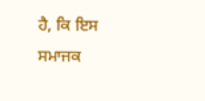ਹੈ, ਕਿ ਇਸ
ਸਮਾਜਕ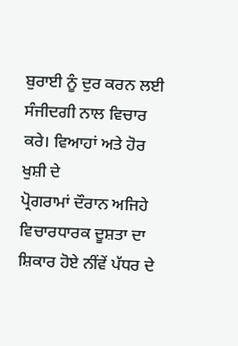ਬੁਰਾਈ ਨੂੰ ਦੁਰ ਕਰਨ ਲਈ ਸੰਜੀਦਗੀ ਨਾਲ ਵਿਚਾਰ ਕਰੇ। ਵਿਆਹਾਂ ਅਤੇ ਹੋਰ ਖੁਸ਼ੀ ਦੇ
ਪ੍ਰੋਗਰਾਮਾਂ ਦੌਰਾਨ ਅਜਿਹੇ ਵਿਚਾਰਧਾਰਕ ਦੂਸ਼ਤਾ ਦਾ ਸ਼ਿਕਾਰ ਹੋਏ ਨੀਂਵੇਂ ਪੱਧਰ ਦੇ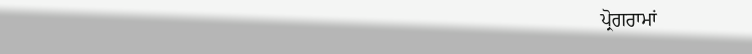ਪ੍ਰੋਗਰਾਮਾਂ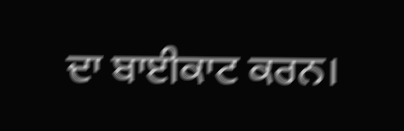ਦਾ ਬਾਈਕਾਟ ਕਰਨ।